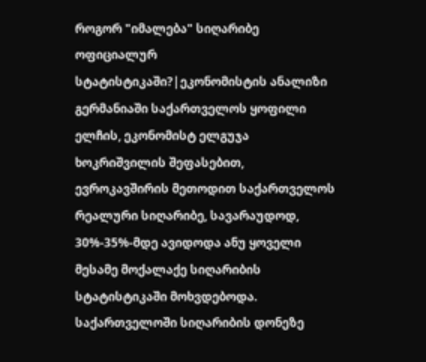როგორ "იმალება" სიღარიბე ოფიციალურ სტატისტიკაში?|ეკონომისტის ანალიზი
გერმანიაში საქართველოს ყოფილი ელჩის, ეკონომისტ ელგუჯა ხოკრიშვილის შეფასებით, ევროკავშირის მეთოდით საქართველოს რეალური სიღარიბე, სავარაუდოდ, 30%-35%-მდე ავიდოდა ანუ ყოველი მესამე მოქალაქე სიღარიბის სტატისტიკაში მოხვდებოდა.
საქართველოში სიღარიბის დონეზე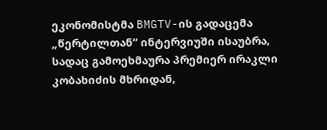ეკონომისტმა BMGTV-ის გადაცემა „წერტილთან“ ინტერვიუში ისაუბრა, სადაც გამოეხმაურა პრემიერ ირაკლი კობახიძის მხრიდან,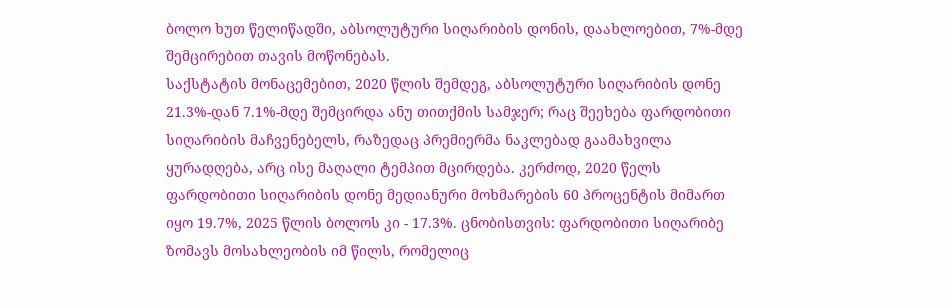ბოლო ხუთ წელიწადში, აბსოლუტური სიღარიბის დონის, დაახლოებით, 7%-მდე შემცირებით თავის მოწონებას.
საქსტატის მონაცემებით, 2020 წლის შემდეგ, აბსოლუტური სიღარიბის დონე 21.3%-დან 7.1%-მდე შემცირდა ანუ თითქმის სამჯერ; რაც შეეხება ფარდობითი სიღარიბის მაჩვენებელს, რაზედაც პრემიერმა ნაკლებად გაამახვილა ყურადღება, არც ისე მაღალი ტემპით მცირდება. კერძოდ, 2020 წელს ფარდობითი სიღარიბის დონე მედიანური მოხმარების 60 პროცენტის მიმართ იყო 19.7%, 2025 წლის ბოლოს კი - 17.3%. ცნობისთვის: ფარდობითი სიღარიბე ზომავს მოსახლეობის იმ წილს, რომელიც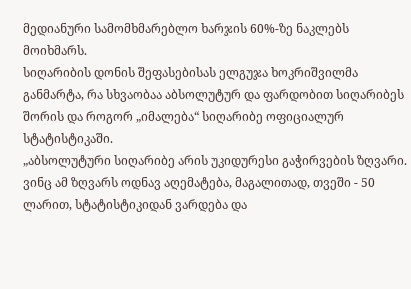მედიანური სამომხმარებლო ხარჯის 60%-ზე ნაკლებს მოიხმარს.
სიღარიბის დონის შეფასებისას ელგუჯა ხოკრიშვილმა განმარტა, რა სხვაობაა აბსოლუტურ და ფარდობით სიღარიბეს შორის და როგორ „იმალება“ სიღარიბე ოფიციალურ სტატისტიკაში.
„აბსოლუტური სიღარიბე არის უკიდურესი გაჭირვების ზღვარი. ვინც ამ ზღვარს ოდნავ აღემატება, მაგალითად, თვეში - 50 ლარით, სტატისტიკიდან ვარდება და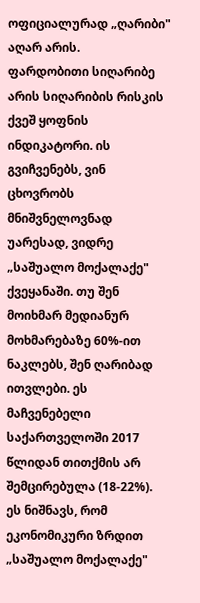ოფიციალურად „ღარიბი" აღარ არის.
ფარდობითი სიღარიბე არის სიღარიბის რისკის ქვეშ ყოფნის ინდიკატორი. ის გვიჩვენებს, ვინ ცხოვრობს მნიშვნელოვნად უარესად, ვიდრე „საშუალო მოქალაქე" ქვეყანაში. თუ შენ მოიხმარ მედიანურ მოხმარებაზე 60%-ით ნაკლებს, შენ ღარიბად ითვლები. ეს მაჩვენებელი საქართველოში 2017 წლიდან თითქმის არ შემცირებულა (18-22%). ეს ნიშნავს, რომ ეკონომიკური ზრდით „საშუალო მოქალაქე"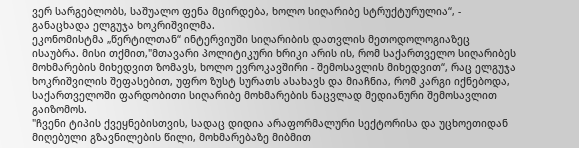ვერ სარგებლობს, საშუალო ფენა მცირდება, ხოლო სიღარიბე სტრუქტურულია“, - განაცხადა ელგუჯა ხოკრიშვილმა.
ეკონომისტმა „წერტილთან“ ინტერვიუში სიღარიბის დათვლის მეთოდოლოგიაზეც ისაუბრა. მისი თქმით,"მთავარი პოლიტიკური ხრიკი არის ის, რომ საქართველო სიღარიბეს მოხმარების მიხედვით ზომავს, ხოლო ევროკავშირი - შემოსავლის მიხედვით“, რაც ელგუჯა ხოკრიშვილის შეფასებით, უფრო ზუსტ სურათს ასახავს და მიაჩნია, რომ კარგი იქნებოდა, საქართველოში ფარდობითი სიღარიბე მოხმარების ნაცვლად მედიანური შემოსავლით გაიზომოს.
"ჩვენი ტიპის ქვეყნებისთვის, სადაც დიდია არაფორმალური სექტორისა და უცხოეთიდან მიღებული გზავნილების წილი, მოხმარებაზე მიბმით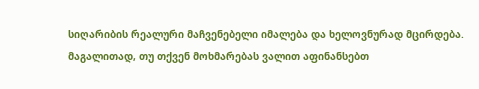სიღარიბის რეალური მაჩვენებელი იმალება და ხელოვნურად მცირდება. მაგალითად, თუ თქვენ მოხმარებას ვალით აფინანსებთ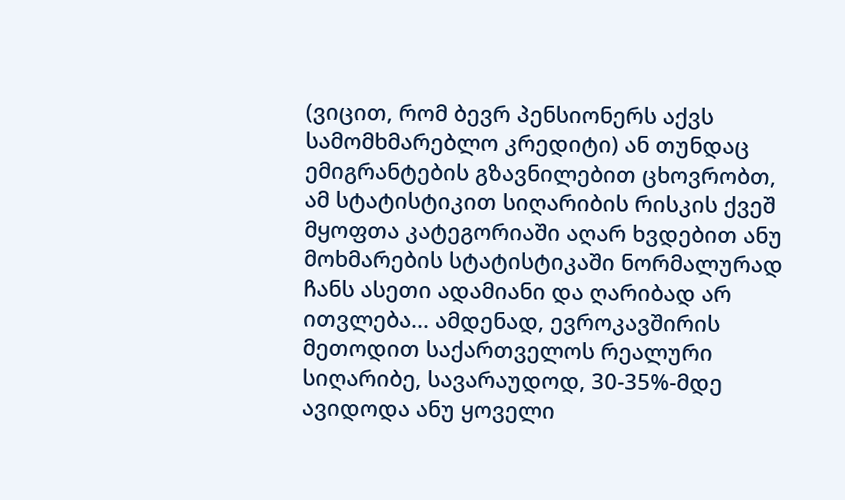(ვიცით, რომ ბევრ პენსიონერს აქვს სამომხმარებლო კრედიტი) ან თუნდაც ემიგრანტების გზავნილებით ცხოვრობთ, ამ სტატისტიკით სიღარიბის რისკის ქვეშ მყოფთა კატეგორიაში აღარ ხვდებით ანუ მოხმარების სტატისტიკაში ნორმალურად ჩანს ასეთი ადამიანი და ღარიბად არ ითვლება... ამდენად, ევროკავშირის მეთოდით საქართველოს რეალური სიღარიბე, სავარაუდოდ, 30-35%-მდე ავიდოდა ანუ ყოველი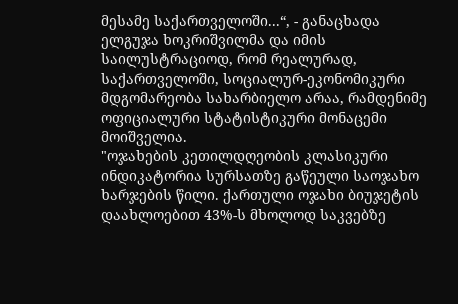მესამე საქართველოში...“, - განაცხადა ელგუჯა ხოკრიშვილმა და იმის საილუსტრაციოდ, რომ რეალურად, საქართველოში, სოციალურ-ეკონომიკური მდგომარეობა სახარბიელო არაა, რამდენიმე ოფიციალური სტატისტიკური მონაცემი მოიშველია.
"ოჯახების კეთილდღეობის კლასიკური ინდიკატორია სურსათზე გაწეული საოჯახო ხარჯების წილი. ქართული ოჯახი ბიუჯეტის დაახლოებით 43%-ს მხოლოდ საკვებზე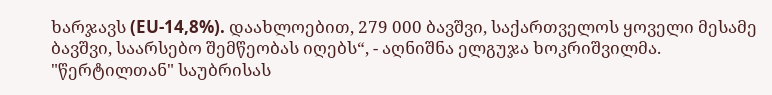ხარჯავს (EU-14,8%). დაახლოებით, 279 000 ბავშვი, საქართველოს ყოველი მესამე ბავშვი, საარსებო შემწეობას იღებს“, - აღნიშნა ელგუჯა ხოკრიშვილმა.
"წერტილთან" საუბრისას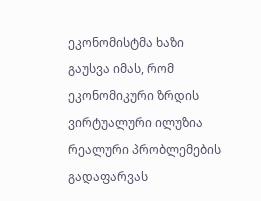ეკონომისტმა ხაზი გაუსვა იმას, რომ ეკონომიკური ზრდის ვირტუალური ილუზია რეალური პრობლემების გადაფარვას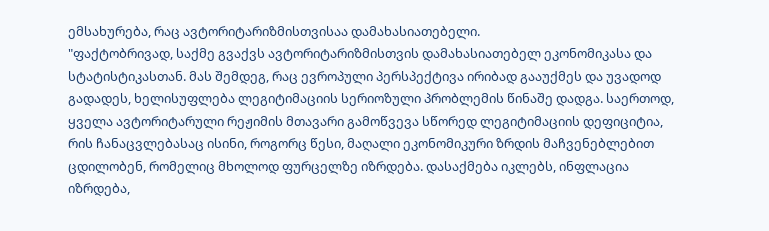ემსახურება, რაც ავტორიტარიზმისთვისაა დამახასიათებელი.
"ფაქტობრივად, საქმე გვაქვს ავტორიტარიზმისთვის დამახასიათებელ ეკონომიკასა და სტატისტიკასთან. მას შემდეგ, რაც ევროპული პერსპექტივა ირიბად გააუქმეს და უვადოდ გადადეს, ხელისუფლება ლეგიტიმაციის სერიოზული პრობლემის წინაშე დადგა. საერთოდ, ყველა ავტორიტარული რეჟიმის მთავარი გამოწვევა სწორედ ლეგიტიმაციის დეფიციტია, რის ჩანაცვლებასაც ისინი, როგორც წესი, მაღალი ეკონომიკური ზრდის მაჩვენებლებით ცდილობენ, რომელიც მხოლოდ ფურცელზე იზრდება. დასაქმება იკლებს, ინფლაცია იზრდება,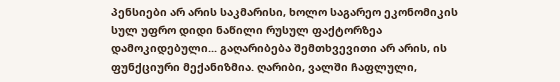პენსიები არ არის საკმარისი, ხოლო საგარეო ეკონომიკის სულ უფრო დიდი ნაწილი რუსულ ფაქტორზეა დამოკიდებული... გაღარიბება შემთხვევითი არ არის, ის ფუნქციური მექანიზმია. ღარიბი, ვალში ჩაფლული,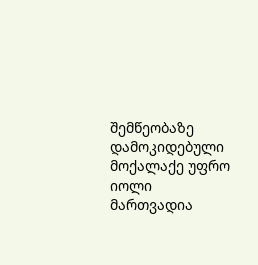შემწეობაზე დამოკიდებული მოქალაქე უფრო იოლი მართვადია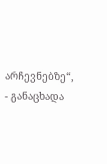არჩევნებზე“, - განაცხადა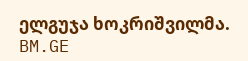ელგუჯა ხოკრიშვილმა.
BM.GE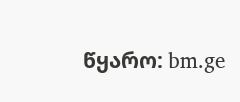წყარო: bm.ge